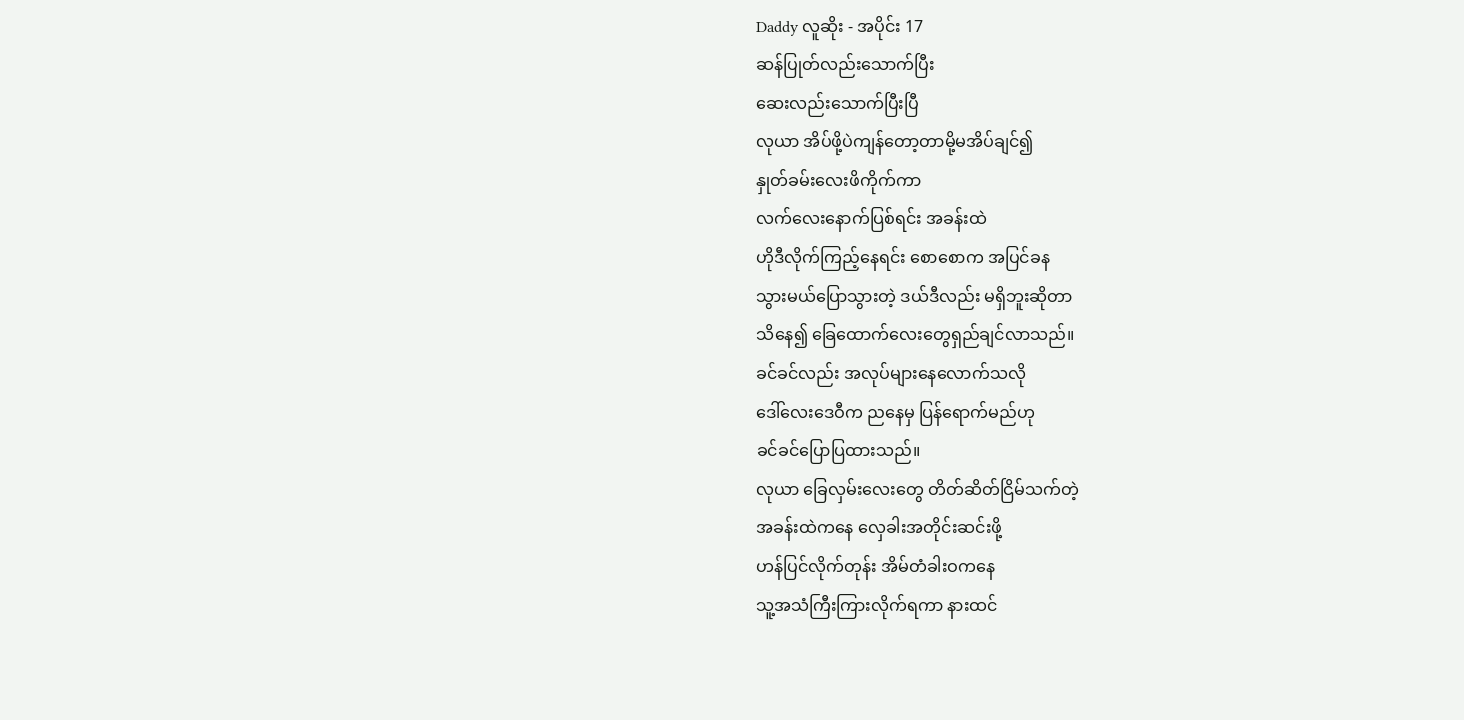Daddy လူဆိုး - အပိုင်း 17
ဆန်ပြုတ်လည်းသောက်ပြီး
ဆေးလည်းသောက်ပြီးပြီ
လုယာ အိပ်ဖို့ပဲကျန်တော့တာမို့မအိပ်ချင်၍
နှုတ်ခမ်းလေးဖိကိုက်ကာ
လက်လေးနောက်ပြစ်ရင်း အခန်းထဲ
ဟိုဒီလိုက်ကြည့်နေရင်း စောစောက အပြင်ခန
သွားမယ်ပြောသွားတဲ့ ဒယ်ဒီလည်း မရှိဘူးဆိုတာ
သိနေ၍ ခြေထောက်လေးတွေရှည်ချင်လာသည်။
ခင်ခင်လည်း အလုပ်များနေလောက်သလို
ဒေါ်လေးဒေဝီက ညနေမှ ပြန်ရောက်မည်ဟု
ခင်ခင်ပြောပြထားသည်။
လုယာ ခြေလှမ်းလေးတွေ တိတ်ဆိတ်ငြိမ်သက်တဲ့
အခန်းထဲကနေ လှေခါးအတိုင်းဆင်းဖို့
ဟန်ပြင်လိုက်တုန်း အိမ်တံခါးဝကနေ
သူ့အသံကြီးကြားလိုက်ရကာ နားထင်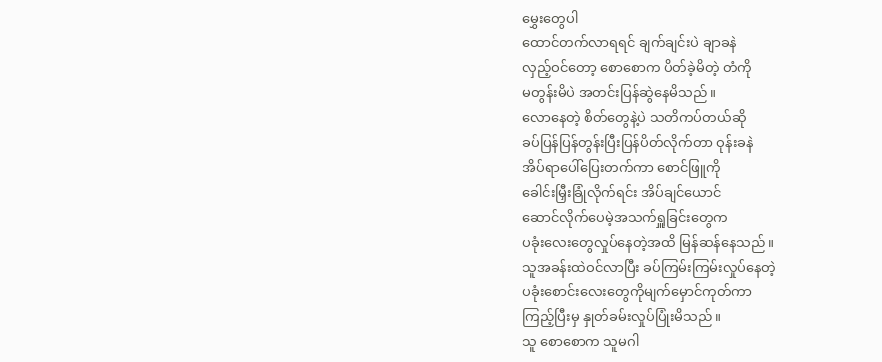မွှေးတွေပါ
ထောင်တက်လာရရင် ချက်ချင်းပဲ ချာခနဲ
လှည့်ဝင်တော့ စောစောက ပိတ်ခဲ့မိတဲ့ တံကို
မတွန်းမိပဲ အတင်းပြန်ဆွဲနေမိသည်။
လောနေတဲ့ စိတ်တွေနဲ့ပဲ သတိကပ်တယ်ဆို
ခပ်ပြန်ပြန်တွန်းပြီးပြန်ပိတ်လိုက်တာ ဝုန်းခနဲ
အိပ်ရာပေါ်ပြေးတက်ကာ စောင်ဖြူကို
ခေါင်းမြှီးခြုံလိုက်ရင်း အိပ်ချင်ယောင်
ဆောင်လိုက်ပေမဲ့အသက်ရှူခြင်းတွေက
ပခုံးလေးတွေလှုပ်နေတဲ့အထိ မြန်ဆန်နေသည်။
သူအခန်းထဲဝင်လာပြီး ခပ်ကြမ်းကြမ်းလှုပ်နေတဲ့
ပခုံးစောင်းလေးတွေကိုမျက်မှောင်ကုတ်ကာ
ကြည့်ပြီးမှ နှုတ်ခမ်းလှုပ်ပြုံးမိသည်။
သူ စောစောက သူမဂါ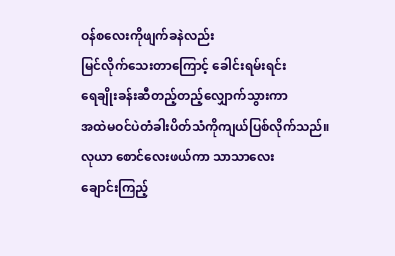ဝန်စလေးကိုဖျက်ခနဲလည်း
မြင်လိုက်သေးတာကြောင့် ခေါင်းရမ်းရင်း
ရေချိုးခန်းဆီတည့်တည့်လျှောက်သွားကာ
အထဲမဝင်ပဲတံခါးပိတ်သံကိုကျယ်ပြစ်လိုက်သည်။
လုယာ စောင်လေးဖယ်ကာ သာသာလေး
ချောင်းကြည့်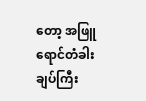တော့ အဖြူရောင်တံခါးချပ်ကြီး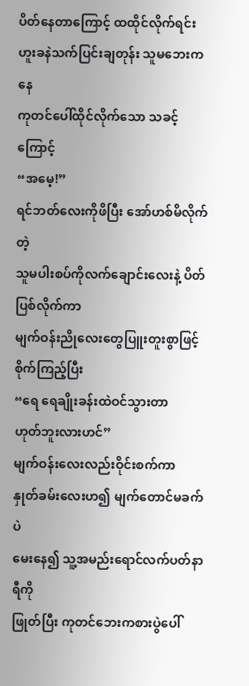ပိတ်နေတာကြောင့် ထထိုင်လိုက်ရင်း
ဟူးခနဲသက်ပြင်းချတုန်း သူမဘေးကနေ
ကုတင်ပေါ်ထိုင်လိုက်သော သခင့်ကြောင့်
“အမေ့!”
ရင်ဘတ်လေးကိုဖိပြီး အော်ဟစ်မိလိုက်တဲ့
သူမပါးစပ်ကိုလက်ချောင်းလေးနဲ့ ပိတ်ပြစ်လိုက်ကာ
မျက်ဝန်းညိုလေးတွေပြူးတူးစွာဖြင့်
စိုက်ကြည့်ပြီး
“ရေ ရေချိုးခန်းထဲဝင်သွားတာ
ဟုတ်ဘူးလားဟင်”
မျက်ဝန်းလေးလည်းဝိုင်းစက်ကာ
နှုတ်ခမ်းလေးဟ၍ မျက်တောင်မခက်ပဲ
မေးနေ၍ သူ့အမည်းရောင်လက်ပတ်နာရီကို
ဖြုတ်ပြီး ကုတင်ဘေးကစားပွဲပေါ်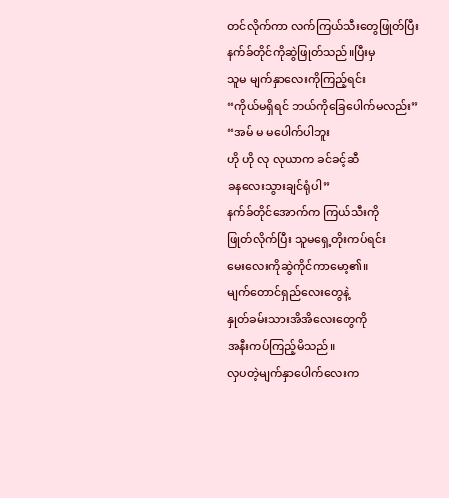တင်လိုက်ကာ လက်ကြယ်သီးတွေဖြုတ်ပြီး
နက်ခ်တိုင်ကိုဆွဲဖြုတ်သည်။ပြီးမှ
သူမ မျက်နှာလေးကိုကြည့်ရင်း
“ကိုယ်မရှိရင် ဘယ်ကိုခြေပေါက်မလည်း”
“အမ် မ မပေါက်ပါဘူး
ဟို ဟို လု လုယာက ခင်ခင့်ဆီ
ခနလေးသွားချင်ရုံပါ”
နက်ခ်တိုင်အောက်က ကြယ်သီးကို
ဖြုတ်လိုက်ပြီး သူမရှေ့တိုးကပ်ရင်း
မေးလေးကိုဆွဲကိုင်ကာမော့၏။
မျက်တောင်ရှည်လေးတွေနဲ့
နှုတ်ခမ်းသားအိအိလေးတွေကို
အနီးကပ်ကြည့်မိသည်။
လှပတဲ့မျက်နှာပေါက်လေးက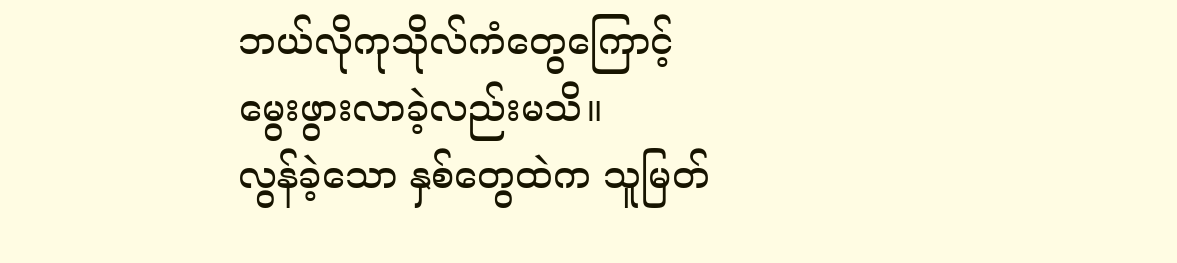ဘယ်လိုကုသိုလ်ကံတွေကြောင့်
မွေးဖွားလာခဲ့လည်းမသိ။
လွန်ခဲ့သော နှစ်တွေထဲက သူမြတ်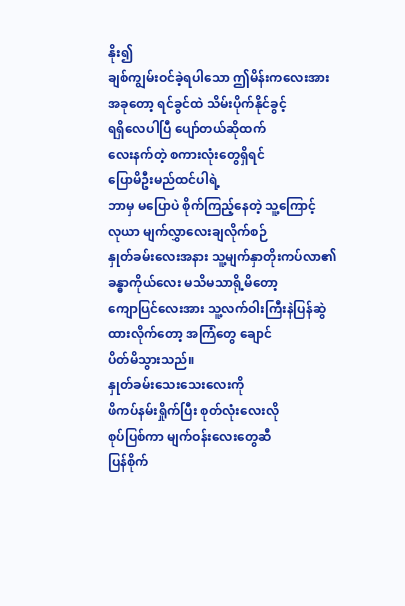နိုး၍
ချစ်ကျွမ်းဝင်ခဲ့ရပါသော ဤမိန်းကလေးအား
အခုတော့ ရင်ခွင်ထဲ သိမ်းပိုက်နိုင်ခွင့်
ရရှိလေပါပြီ ပျော်တယ်ဆိုထက်
လေးနက်တဲ့ စကားလုံးတွေရှိရင်
ပြောမိဦးမည်ထင်ပါရဲ့
ဘာမှ မပြောပဲ စိုက်ကြည့်နေတဲ့ သူ့ကြောင့်
လုယာ မျက်လွှာလေးချလိုက်စဉ်
နှုတ်ခမ်းလေးအနား သူ့မျက်နှာတိုးကပ်လာ၏
ခန္ဓာကိုယ်လေး မသိမသာရို့မိတော့
ကျောပြင်လေးအား သူ့လက်ဝါးကြီးနဲပြန်ဆွဲ
ထားလိုက်တော့ အကြံတွေ ချောင်
ပိတ်မိသွားသည်။
နှုတ်ခမ်းသေးသေးလေးကို
ဖိကပ်နမ်းရှိုက်ပြီး စုတ်လုံးလေးလို
စုပ်ပြစ်ကာ မျက်ဝန်းလေးတွေဆီ
ပြန်စိုက်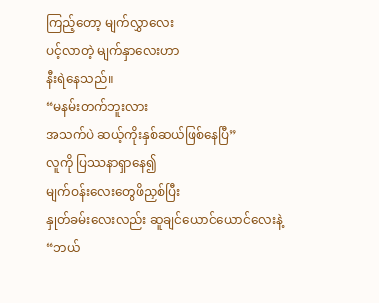ကြည့်တော့ မျက်လွှာလေး
ပင့်လာတဲ့ မျက်နှာလေးဟာ
နီးရဲနေသည်။
“မနမ်းတက်ဘူးလား
အသက်ပဲ ဆယ့်ကိုးနှစ်ဆယ်ဖြစ်နေပြီ”
လူကို ပြဿနာရှာနေ၍
မျက်ဝန်းလေးတွေဖိညှစ်ပြီး
နှုတ်ခမ်းလေးလည်း ဆူချင်ယောင်ယောင်လေးနဲ့
“ဘယ်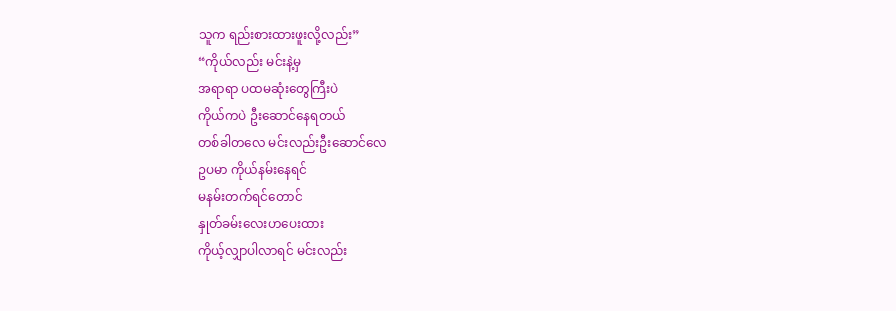သူက ရည်းစားထားဖူးလို့လည်း”
“ကိုယ်လည်း မင်းနဲ့မှ
အရာရာ ပထမဆုံးတွေကြီးပဲ
ကိုယ်ကပဲ ဦးဆောင်နေရတယ်
တစ်ခါတလေ မင်းလည်းဦးဆောင်လေ
ဥပမာ ကိုယ်နမ်းနေရင်
မနမ်းတက်ရင်တောင်
နှုတ်ခမ်းလေးဟပေးထား
ကိုယ့်လျှာပါလာရင် မင်းလည်း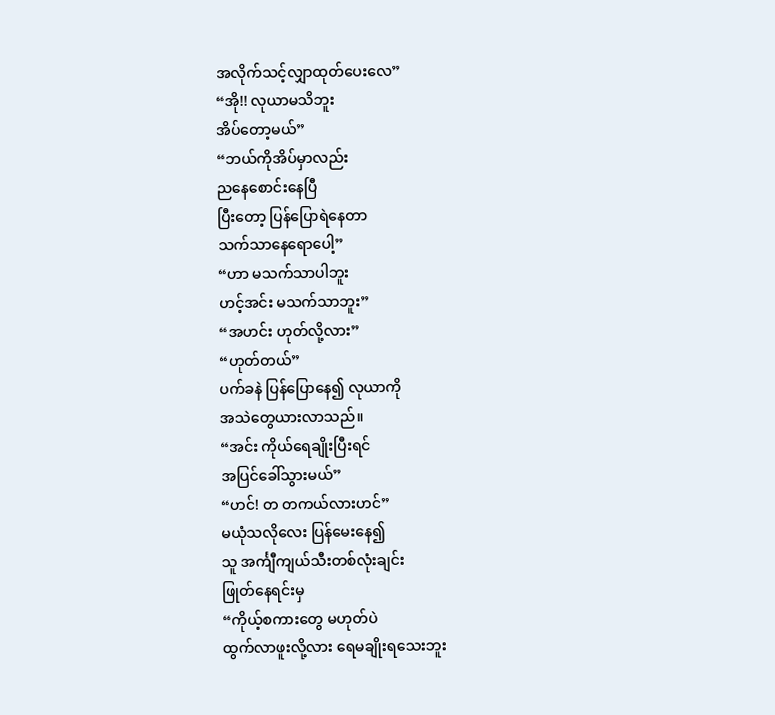အလိုက်သင့်လျှာထုတ်ပေးလေ”
“အို!! လုယာမသိဘူး
အိပ်တော့မယ်”
“ဘယ်ကိုအိပ်မှာလည်း
ညနေစောင်းနေပြီ
ပြီးတော့ ပြန်ပြောရဲနေတာ
သက်သာနေရောပေါ့”
“ဟာ မသက်သာပါဘူး
ဟင့်အင်း မသက်သာဘူး”
“အဟင်း ဟုတ်လို့လား”
“ဟုတ်တယ်”
ပက်ခနဲ ပြန်ပြောနေ၍ လုယာကို
အသဲတွေယားလာသည်။
“အင်း ကိုယ်ရေချိုးပြီးရင်
အပြင်ခေါ်သွားမယ်”
“ဟင်! တ တကယ်လားဟင်”
မယုံသလိုလေး ပြန်မေးနေ၍
သူ အင်္ကျီကျယ်သီးတစ်လုံးချင်း
ဖြုတ်နေရင်းမှ
“ကိုယ့်စကားတွေ မဟုတ်ပဲ
ထွက်လာဖူးလို့လား ရေမချိုးရသေးဘူး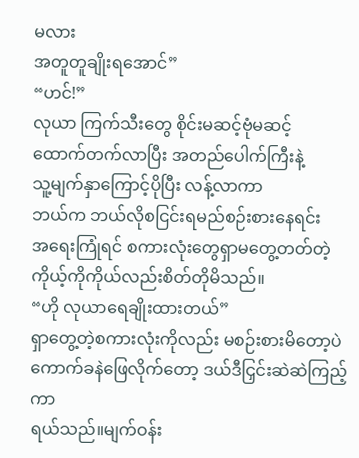မလား
အတူတူချိုးရအောင်”
“ဟင်!”
လုယာ ကြက်သီးတွေ စိုင်းမဆင့်ဗုံမဆင့်
ထောက်တက်လာပြီး အတည်ပေါက်ကြီးနဲ့
သူ့မျက်နှာကြောင့်ပိုပြီး လန့်လာကာ
ဘယ်က ဘယ်လိုစငြင်းရမည်စဉ်းစားနေရင်း
အရေးကြုံရင် စကားလုံးတွေရှာမတွေ့တတ်တဲ့
ကိုယ့်ကိုကိုယ်လည်းစိတ်တိုမိသည်။
“ဟို လုယာရေချိုးထားတယ်”
ရှာတွေ့တဲ့စကားလုံးကိုလည်း မစဉ်းစားမိတော့ပဲ
ကောက်ခနဲဖြေလိုက်တော့ ဒယ်ဒီငြှင်းဆဲဆဲကြည့်ကာ
ရယ်သည်။မျက်ဝန်း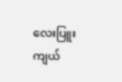လေးပြူးကျယ်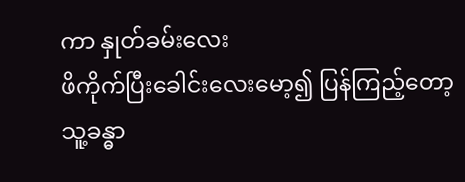ကာ နှုတ်ခမ်းလေး
ဖိကိုက်ပြီးခေါင်းလေးမော့၍ ပြန်ကြည့်တော့
သူ့ခန္ဓာ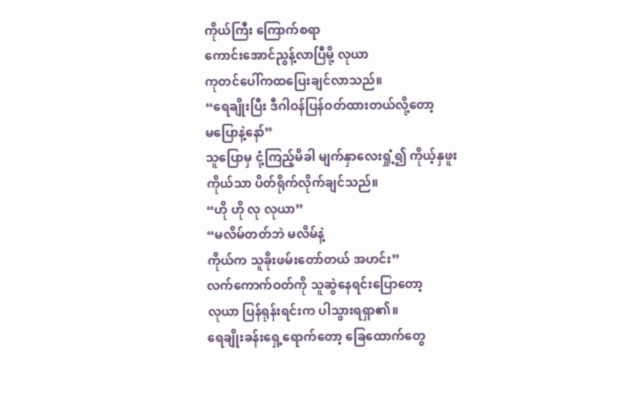ကိုယ်ကြီး ကြောက်စရာ
ကောင်းအောင်ညွန့်လာပြီမို့ လုယာ
ကုတင်ပေါ်ကထပြေးချင်လာသည်။
“ရေချိုးပြီး ဒီဂါဝန်ပြန်ဝတ်ထားတယ်လို့တော့
မပြောနဲ့နော်”
သူပြောမှ ငုံ့ကြည့်မိခါ မျက်နှာလေးရှုံ့၍ ကိုယ့်နှဖူး
ကိုယ်သာ ပိတ်ရိုက်လိုက်ချင်သည်။
“ဟို ဟို လု လုယာ”
“မလိမ်တတ်ဘဲ မလိမ်နဲ့
ကိုယ်က သူခိုးဖမ်းတော်တယ် အဟင်း”
လက်ကောက်ဝတ်ကို သူဆွဲနေရင်းပြောတော့
လုယာ ပြန်ရုန်းရင်းက ပါသွားရရှာ၏။
ရေချိုးခန်းရှေ့ရောက်တော့ ခြေထောက်တွေ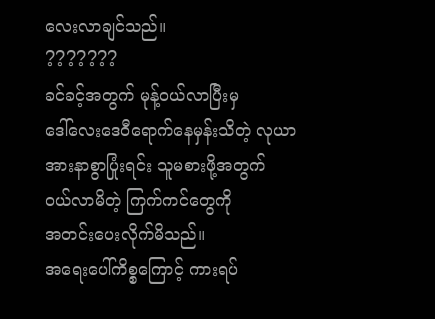လေးလာချင်သည်။
???????
ခင်ခင့်အတွက် မုန့်ဝယ်လာပြီးမှ
ဒေါ်လေးဒေဝီရောက်နေမှန်းသိတဲ့ လုယာ
အားနာစွာပြုံးရင်း သူမစားဖို့အတွက်
ဝယ်လာမိတဲ့ ကြက်ကင်တွေကို
အတင်းပေးလိုက်မိသည်။
အရေးပေါ်ကိစ္စကြောင့် ကားရပ်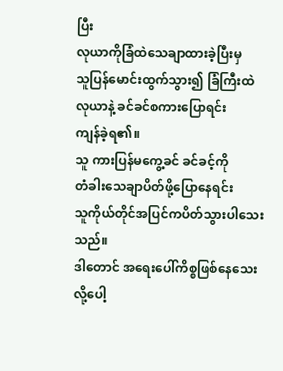ပြီး
လုယာကိုခြံထဲသေချာထားခဲ့ပြီးမှ
သူပြန်မောင်းထွက်သွား၍ ခြံကြီးထဲ
လုယာနဲ့ ခင်ခင်စကားပြောရင်း
ကျန်ခဲ့ရ၏။
သူ ကားပြန်မကွေ့ခင် ခင်ခင့်ကို
တံခါးသေချာပိတ်ဖို့ပြောနေရင်း
သူကိုယ်တိုင်အပြင်ကပိတ်သွားပါသေးသည်။
ဒါတောင် အရေးပေါ်ကိစ္စဖြစ်နေသေးလို့ပေါ့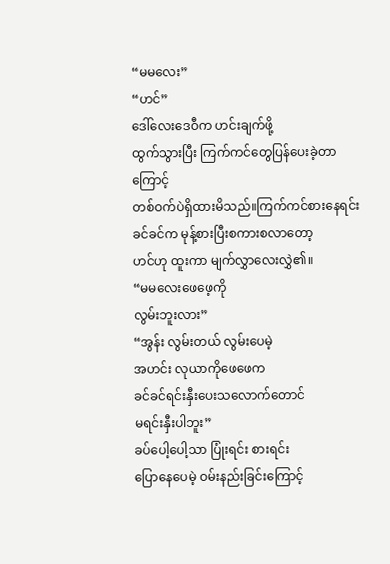“မမလေး”
“ဟင်”
ဒေါ်လေးဒေဝီက ဟင်းချက်ဖို့
ထွက်သွားပြီး ကြက်ကင်တွေပြန်ပေးခဲ့တာကြောင့်
တစ်ဝက်ပဲရှိထားမိသည်။ကြက်ကင်စားနေရင်း
ခင်ခင်က မုန့်စားပြီးစကားစလာတော့
ဟင်ဟု ထူးကာ မျက်လွှာလေးလွှဲ၏။
“မမလေးဖေဖေ့ကို
လွမ်းဘူးလား”
“အွန်း လွမ်းတယ် လွမ်းပေမဲ့
အဟင်း လုယာကိုဖေဖေက
ခင်ခင်ရင်းနှီးပေးသလောက်တောင်
မရင်းနှီးပါဘူး”
ခပ်ပေါ့ပေါ့သာ ပြုံးရင်း စားရင်း
ပြောနေပေမဲ့ ဝမ်းနည်းခြင်းကြောင့်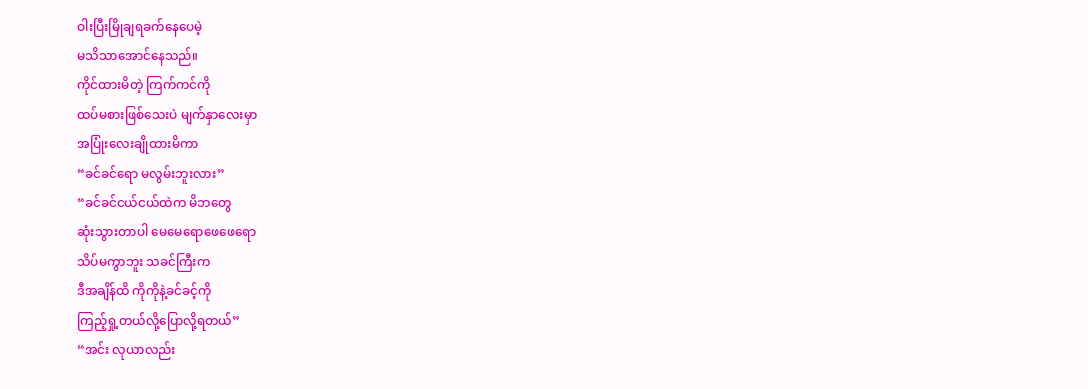ဝါးပြီးမြိုချရခက်နေပေမဲ့
မသိသာအောင်နေသည်။
ကိုင်ထားမိတဲ့ ကြက်ကင်ကို
ထပ်မစားဖြစ်သေးပဲ မျက်နှာလေးမှာ
အပြုံးလေးချိုထားမိကာ
“ခင်ခင်ရော မလွမ်းဘူးလား”
“ခင်ခင်ငယ်ငယ်ထဲက မိဘတွေ
ဆုံးသွားတာပါ မေမေရောဖေဖေရော
သိပ်မကွာဘူး သခင်ကြီးက
ဒီအချိန်ထိ ကိုကိုနဲ့ခင်ခင့်ကို
ကြည့်ရှု့တယ်လို့ပြောလို့ရတယ်”
“အင်း လုယာလည်း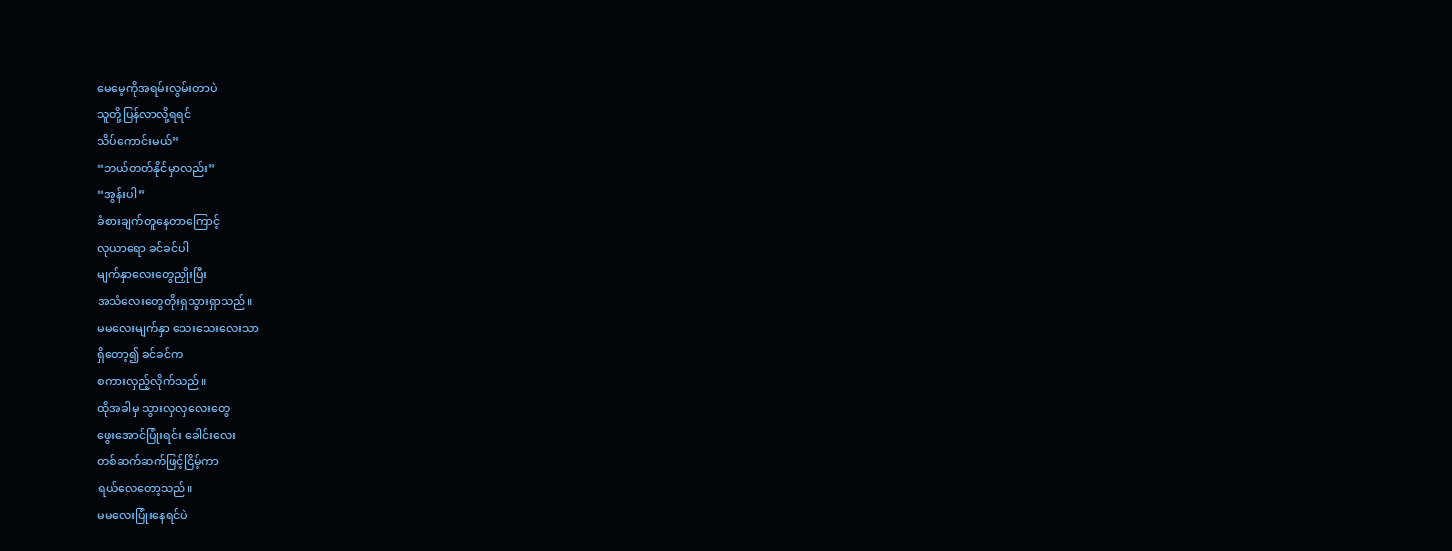မေမေ့ကိုအရမ်းလွမ်းတာပဲ
သူတို့ပြန်လာလို့ရရင်
သိပ်ကောင်းမယ်”
“ဘယ်တတ်နိုင်မှာလည်း”
“အွန်းပါ”
ခံစားချက်တူနေတာကြောင့်
လုယာရော ခင်ခင်ပါ
မျက်နှာလေးတွေညှိုးပြီး
အသံလေးတွေတိုးရှသွားရှာသည်။
မမလေးမျက်နှာ သေးသေးလေးသာ
ရှိတော့၍ ခင်ခင်က
စကားလှည့်လိုက်သည်။
ထိုအခါမှ သွားလှလှလေးတွေ
ဖွေးအောင်ပြုံးရင်း ခေါင်းလေး
တစ်ဆက်ဆက်ဖြင့်ငြိမ့်ကာ
ရယ်လေတော့သည်။
မမလေးပြုံးနေရင်ပဲ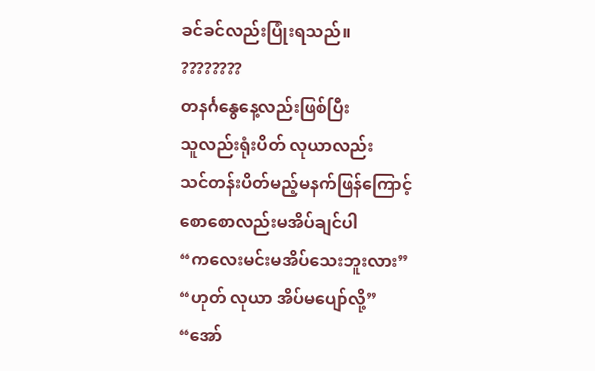ခင်ခင်လည်းပြုံးရသည်။
????????
တနင်္ဂနွေနေ့လည်းဖြစ်ပြီး
သူလည်းရုံးပိတ် လုယာလည်း
သင်တန်းပိတ်မည့်မနက်ဖြန်ကြောင့်
စောစောလည်းမအိပ်ချင်ပါ
“ကလေးမင်းမအိပ်သေးဘူးလား”
“ဟုတ် လုယာ အိပ်မပျော်လို့”
“အော်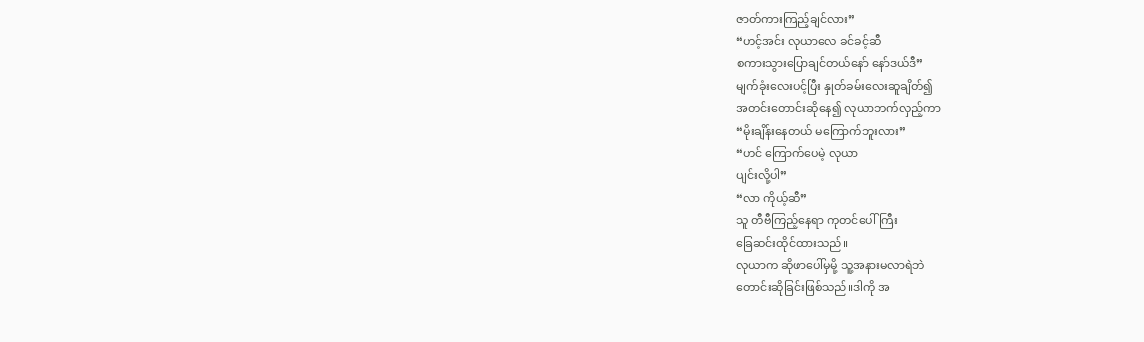ဇာတ်ကားကြည့်ချင်လား”
“ဟင့်အင်း လုယာလေ ခင်ခင့်ဆီ
စကားသွားပြောချင်တယ်နော် နော်ဒယ်ဒီ”
မျက်ခုံးလေးပင့်ပြီး နှုတ်ခမ်းလေးဆူချိတ်၍
အတင်းတောင်းဆိုနေ၍ လုယာဘက်လှည့်ကာ
“မိုးချိန်းနေတယ် မကြောက်ဘူးလား”
“ဟင် ကြောက်ပေမဲ့ လုယာ
ပျင်းလို့ပါ”
“လာ ကိုယ့်ဆီ”
သူ တီဗီကြည့်နေရာ ကုတင်ပေါ်ကြီး
ခြေဆင်းထိုင်ထားသည်။
လုယာက ဆိုဖာပေါ်မှမို့ သူ့အနားမလာရဲဘဲ
တောင်းဆိုခြင်းဖြစ်သည်။ဒါကို အ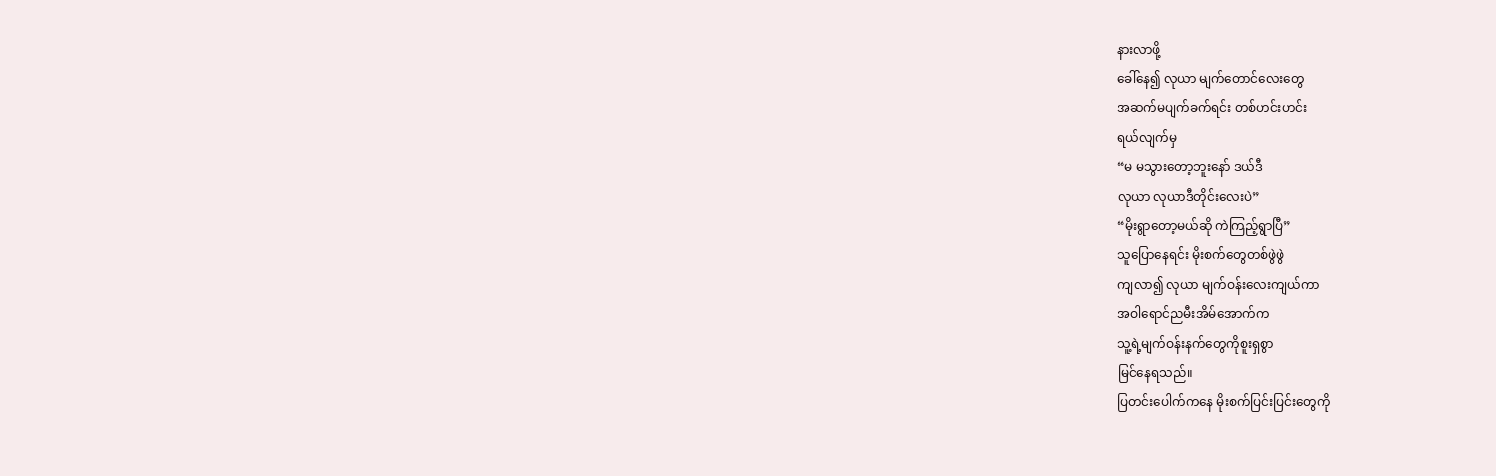နားလာဖို့
ခေါ်နေ၍ လုယာ မျက်တောင်လေးတွေ
အဆက်မပျက်ခက်ရင်း တစ်ဟင်းဟင်း
ရယ်လျက်မှ
“မ မသွားတော့ဘူးနော် ဒယ်ဒီ
လုယာ လုယာဒီတိုင်းလေးပဲ”
“မိုးရွာတော့မယ်ဆို ကဲကြည့်ရွာပြီ”
သူပြောနေရင်း မိုးစက်တွေတစ်ဖွဲဖွဲ
ကျလာ၍ လုယာ မျက်ဝန်းလေးကျယ်ကာ
အဝါရောင်ညမီးအိမ်အောက်က
သူ့ရဲ့မျက်ဝန်းနက်တွေကိုစူးရှစွာ
မြင်နေရသည်။
ပြတင်းပေါက်ကနေ မိုးစက်ပြင်းပြင်းတွေကို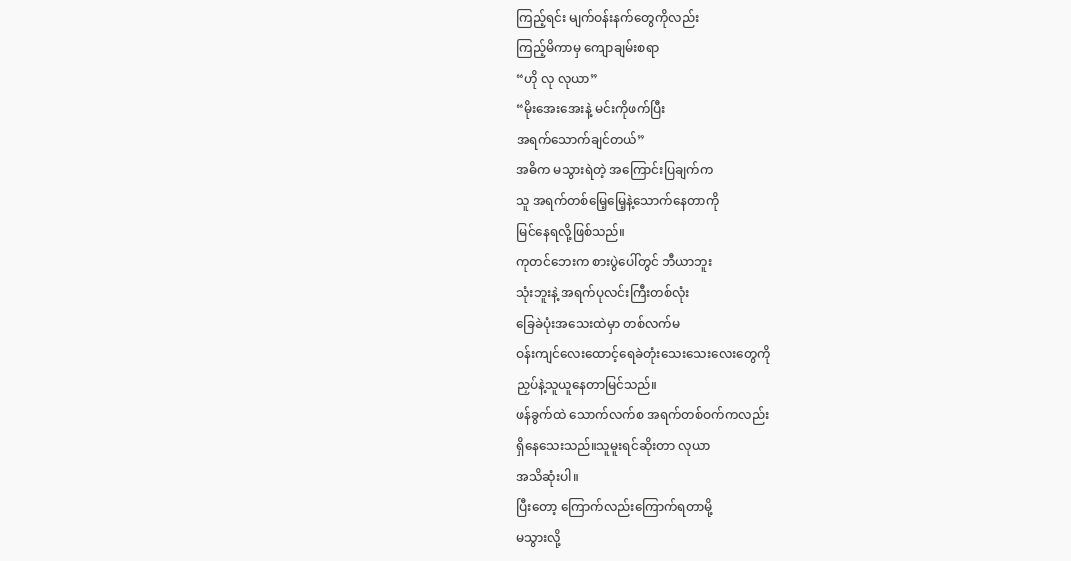ကြည့်ရင်း မျက်ဝန်းနက်တွေကိုလည်း
ကြည့်မိကာမှ ကျောချမ်းစရာ
“ဟို လု လုယာ”
“မိုးအေးအေးနဲ့ မင်းကိုဖက်ပြီး
အရက်သောက်ချင်တယ်”
အဓိက မသွားရဲတဲ့ အကြောင်းပြချက်က
သူ အရက်တစ်မြေ့မြေ့နဲ့သောက်နေတာကို
မြင်နေရလို့ဖြစ်သည်။
ကုတင်ဘေးက စားပွဲပေါ်တွင် ဘီယာဘူး
သုံးဘူးနဲ့ အရက်ပုလင်းကြီးတစ်လုံး
ခြေခဲပုံးအသေးထဲမှာ တစ်လက်မ
ဝန်းကျင်လေးထောင့်ရေခဲတုံးသေးသေးလေးတွေကို
ညှပ်နဲ့သူယူနေတာမြင်သည်။
ဖန်ခွက်ထဲ သောက်လက်စ အရက်တစ်ဝက်ကလည်း
ရှိနေသေးသည်။သူမူးရင်ဆိုးတာ လုယာ
အသိဆုံးပါ။
ပြီးတော့ ကြောက်လည်းကြောက်ရတာမို့
မသွားလို့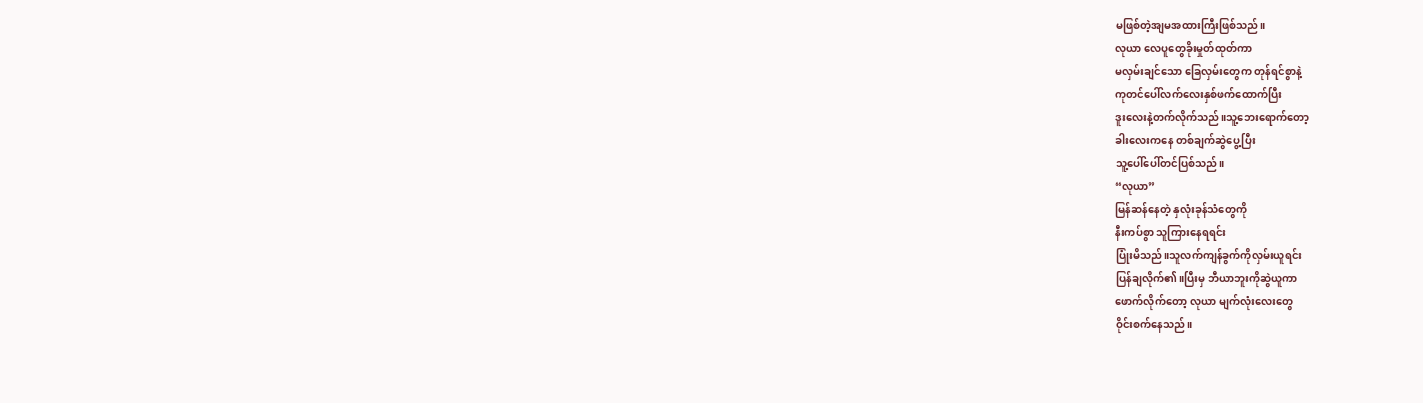မဖြစ်တဲ့အျမအထားကြီးဖြစ်သည်။
လုယာ လေပူတွေခိုးမှုတ်ထုတ်ကာ
မလှမ်းချင်သော ခြေလှမ်းတွေက တုန်ရင်စွာနဲ့
ကုတင်ပေါ်လက်လေးနှစ်ဖက်ထောက်ပြီး
ဒူးလေးနဲ့တက်လိုက်သည်။သူ့ဘေးရောက်တော့
ခါးလေးကနေ တစ်ချက်ဆွဲပွေ့ပြီး
သူ့ပေါ်ပေါ်တင်ပြစ်သည်။
“လုယာ”
မြန်ဆန်နေတဲ့ နှလုံးခုန်သံတွေကို
နီးကပ်စွာ သူကြားနေရရင်း
ပြုံးမိသည်။သူလက်ကျန်ခွက်ကိုလှမ်းယူရင်း
ပြန်ချလိုက်၏။ပြီးမှ ဘီယာဘူးကိုဆွဲယူကာ
ဖောက်လိုက်တော့ လုယာ မျက်လုံးလေးတွေ
ဝိုင်းစက်နေသည်။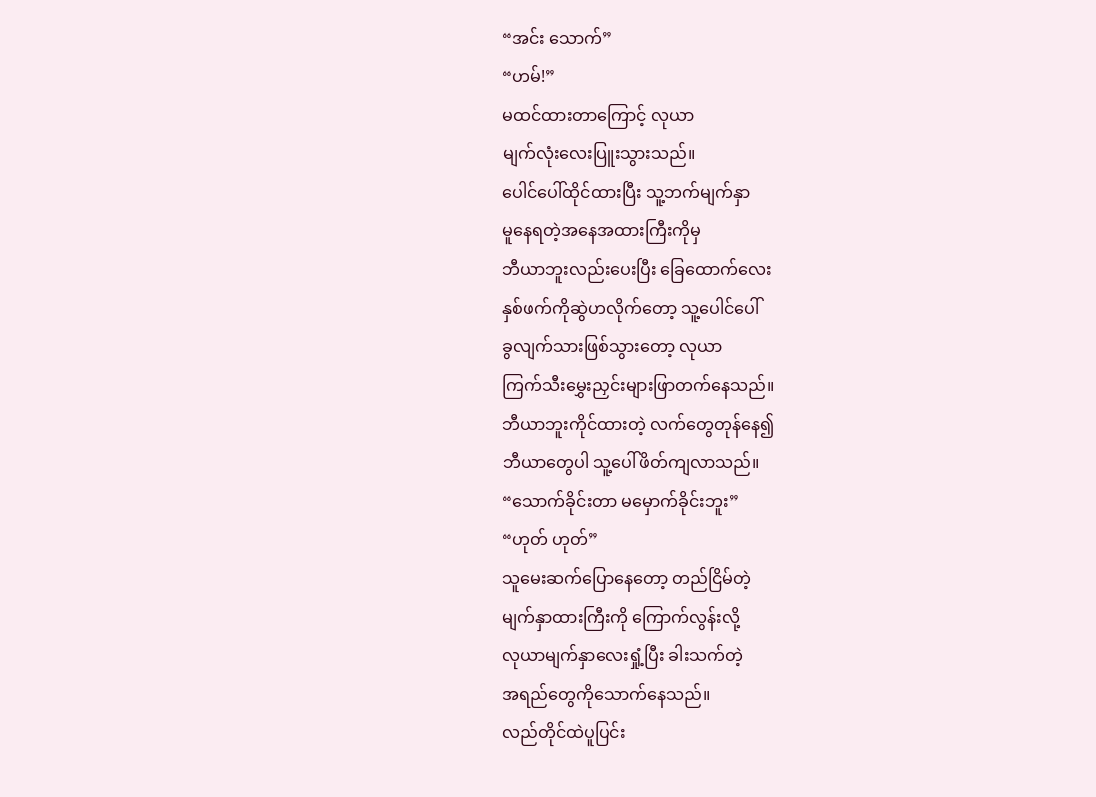“အင်း သောက်”
“ဟမ်!”
မထင်ထားတာကြောင့် လုယာ
မျက်လုံးလေးပြူးသွားသည်။
ပေါင်ပေါ်ထိုင်ထားပြီး သူ့ဘက်မျက်နှာ
မူနေရတဲ့အနေအထားကြီးကိုမှ
ဘီယာဘူးလည်းပေးပြီး ခြေထောက်လေး
နှစ်ဖက်ကိုဆွဲဟလိုက်တော့ သူ့ပေါင်ပေါ်
ခွလျက်သားဖြစ်သွားတော့ လုယာ
ကြက်သီးမွှေးညှင်းများဖြာတက်နေသည်။
ဘီယာဘူးကိုင်ထားတဲ့ လက်တွေတုန်နေ၍
ဘီယာတွေပါ သူ့ပေါ်ဖိတ်ကျလာသည်။
“သောက်ခိုင်းတာ မမှောက်ခိုင်းဘူး”
“ဟုတ် ဟုတ်”
သူမေးဆက်ပြောနေတော့ တည်ငြိမ်တဲ့
မျက်နှာထားကြီးကို ကြောက်လွန်းလို့
လုယာမျက်နှာလေးရှုံ့ပြီး ခါးသက်တဲ့
အရည်တွေကိုသောက်နေသည်။
လည်တိုင်ထဲပူပြင်း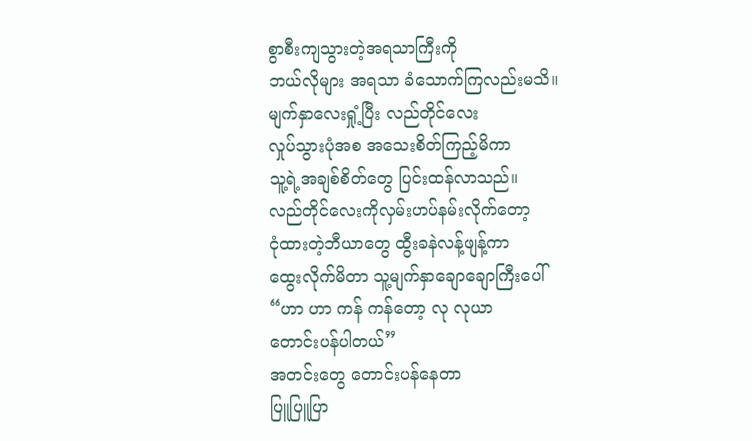စွာစီးကျသွားတဲ့အရသာကြီးကို
ဘယ်လိုများ အရသာ ခံသောက်ကြလည်းမသိ။
မျက်နှာလေးရှုံ့ပြီး လည်တိုင်လေး
လှုပ်သွားပုံအစ အသေးစိတ်ကြည့်မိကာ
သူ့ရဲ့အချစ်စိတ်တွေ ပြင်းထန်လာသည်။
လည်တိုင်လေးကိုလှမ်းဟပ်နမ်းလိုက်တော့
ငုံထားတဲ့ဘီယာတွေ ထွီးခနဲလန့်ဖျန့်ကာ
ထွေးလိုက်မိတာ သူ့မျက်နှာချောချောကြီးပေါ်
“ဟာ ဟာ ကန် ကန်တော့ လု လုယာ
တောင်းပန်ပါတယ်”
အတင်းတွေ တောင်းပန်နေတာ
ပြူပြူပြာ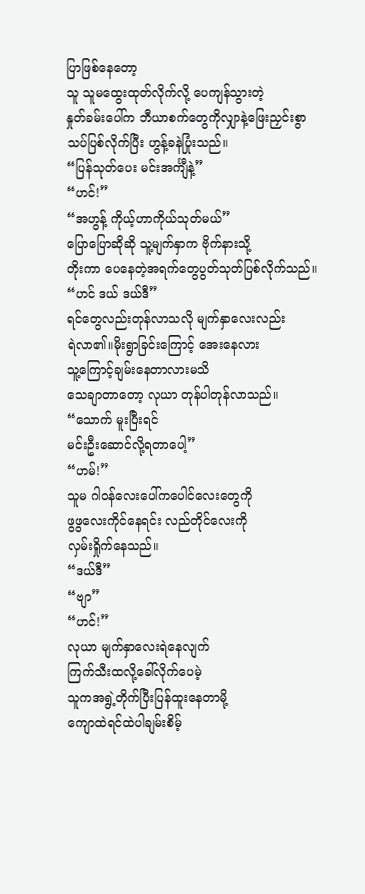ပြာဖြစ်နေတော့
သူ သူမထွေးထုတ်လိုက်လို့ ပေကျန်သွားတဲ့
နှုတ်ခမ်းပေါ်က ဘီယာစက်တွေကိုလျှာနဲ့ဖြေးညှင်းစွာ
သပ်ပြစ်လိုက်ပြီး ဟွန့်ခနဲပြုံးသည်။
“ပြန်သုတ်ပေး မင်းအင်္ကျီနဲ့”
“ဟင်!”
“အဟွန့် ကိုယ့်ဟာကိုယ်သုတ်မယ်”
ပြောပြောဆိုဆို သူ့မျက်နှာက ဗိုက်နားသို့
တိုးကာ ပေနေတဲ့အရက်တွေပွတ်သုတ်ပြစ်လိုက်သည်။
“ဟင် ဒယ် ဒယ်ဒီ”
ရင်တွေလည်းတုန်လာသလို မျက်နှာလေးလည်း
ရဲလာ၏။မိုးရွာခြင်းကြောင့် အေးနေလား
သူ့ကြောင့်ချမ်းနေတာလားမသိ
သေချာတာတော့ လုယာ တုန်ပါတုန်လာသည်။
“သောက် မူးပြီးရင်
မင်းဦးဆောင်လို့ရတာပေါ့”
“ဟမ်!”
သူမ ဂါဝန်လေးပေါ်ကပေါင်လေးတွေကို
ဖွဖွလေးကိုင်နေရင်း လည်တိုင်လေးကို
လှမ်းရှိုက်နေသည်။
“ဒယ်ဒီ”
“ဗျာ”
“ဟင်!”
လုယာ မျက်နှာလေးရဲနေလျက်
ကြက်သီးထလို့ခေါ်လိုက်ပေမဲ့
သူကအရွဲ့တိုက်ပြီးပြန်ထူးနေတာမို့
ကျောထဲရင်ထဲပါချမ်းစိမ့်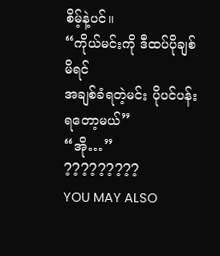စိမ့်နဲ့ပင်။
“ကိုယ်မင်းကို ဒီထပ်ပိုချစ်မိရင်
အချစ်ခံရတဲ့မင်း ပိုပင်ပန်းရတော့မယ်”
“အို…”
?????????
YOU MAY ALSO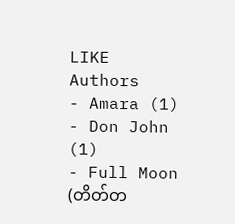LIKE
Authors
- Amara (1)
- Don John (1)
- Full Moon (တိတ်တ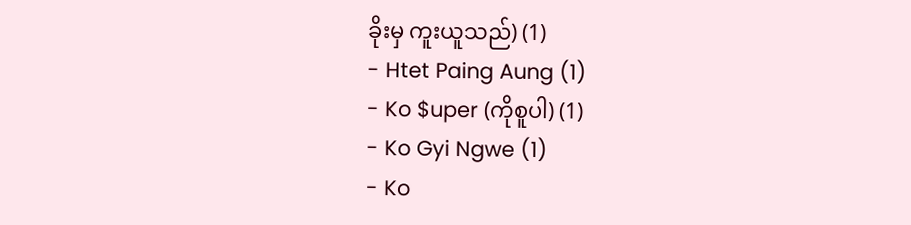ခိုးမှ ကူးယူသည်) (1)
- Htet Paing Aung (1)
- Ko $uper (ကိုစူပါ) (1)
- Ko Gyi Ngwe (1)
- Ko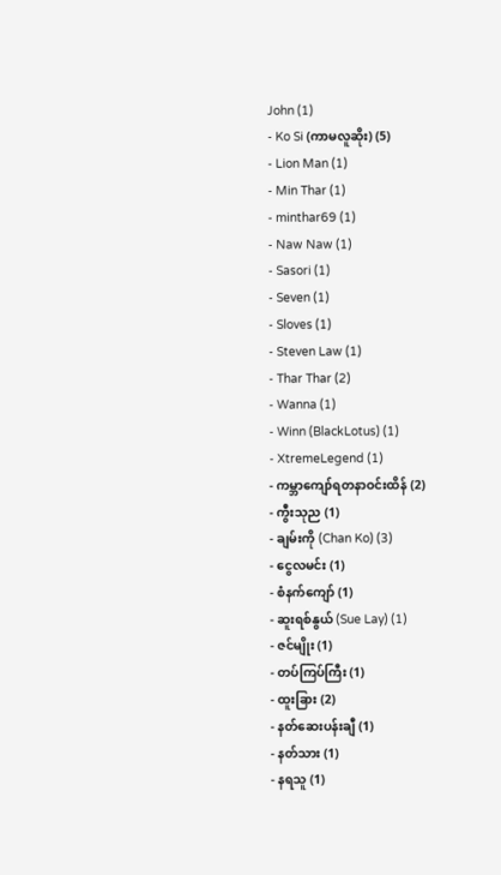John (1)
- Ko Si (ကာမလူဆိုး) (5)
- Lion Man (1)
- Min Thar (1)
- minthar69 (1)
- Naw Naw (1)
- Sasori (1)
- Seven (1)
- Sloves (1)
- Steven Law (1)
- Thar Thar (2)
- Wanna (1)
- Winn (BlackLotus) (1)
- XtremeLegend (1)
- ကမ္ဘာကျော်ရတနာဝင်းထိန် (2)
- ကွီးသုည (1)
- ချမ်းကို (Chan Ko) (3)
- ငွေလမင်း (1)
- စံနက်ကျော် (1)
- ဆူးရစ်နွယ် (Sue Lay) (1)
- ဇင်မျိုး (1)
- တပ်ကြပ်ကြီး (1)
- ထူးခြား (2)
- နတ်ဆေးပန်းချီ (1)
- နတ်သား (1)
- နရသူ (1)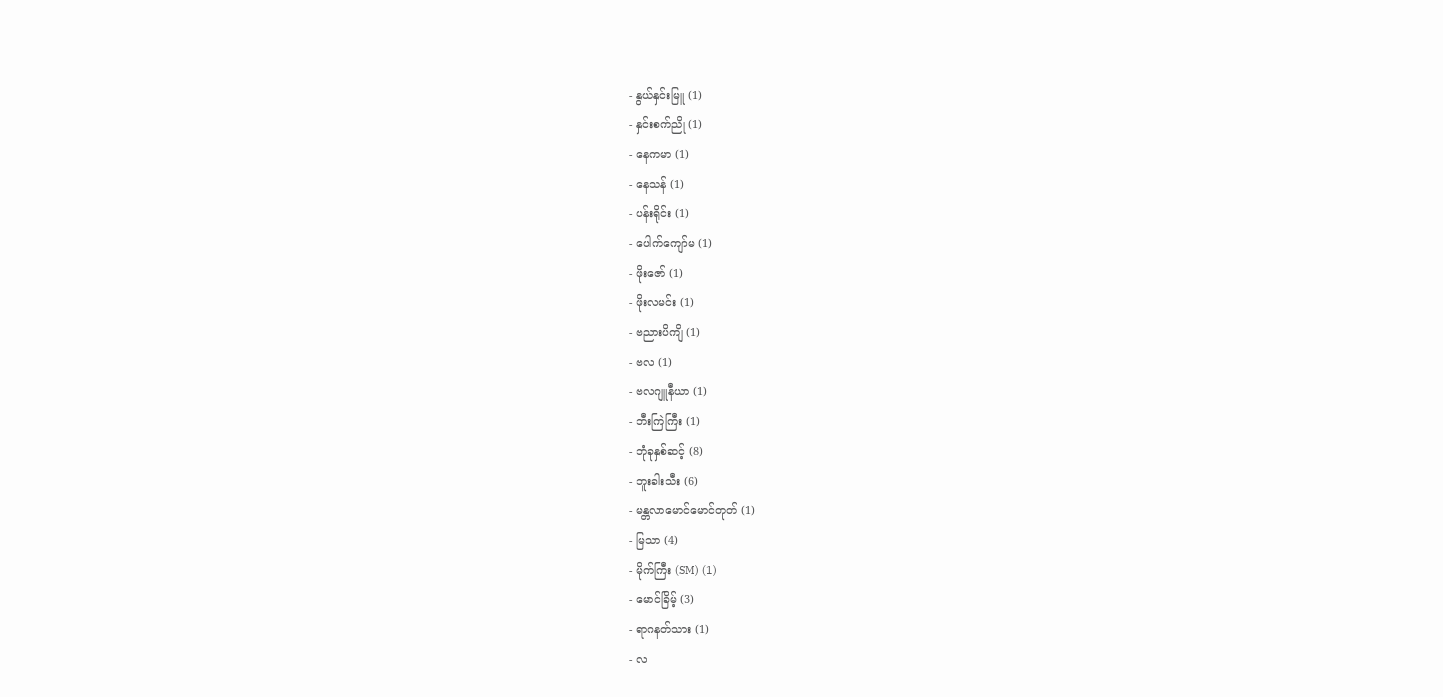- နွယ်နှင်းမြူ (1)
- နှင်းစက်ညို (1)
- နေကမာ (1)
- နေသန် (1)
- ပန်းရိုင်း (1)
- ပေါက်ကျော်မ (1)
- ဖိုးဇော် (1)
- ဖိုးလမင်း (1)
- ဗညားပိကျိ (1)
- ဗလ (1)
- ဗလဂျူနီယာ (1)
- ဘီးကြဲကြီး (1)
- ဘုံခုနှစ်ဆင့် (8)
- ဘူးခါးသီး (6)
- မန္တလာမောင်မောင်တုတ် (1)
- မြသာ (4)
- မိုက်ကြီး (SM) (1)
- မောင်ခြိမ့် (3)
- ရာဂနတ်သား (1)
- လ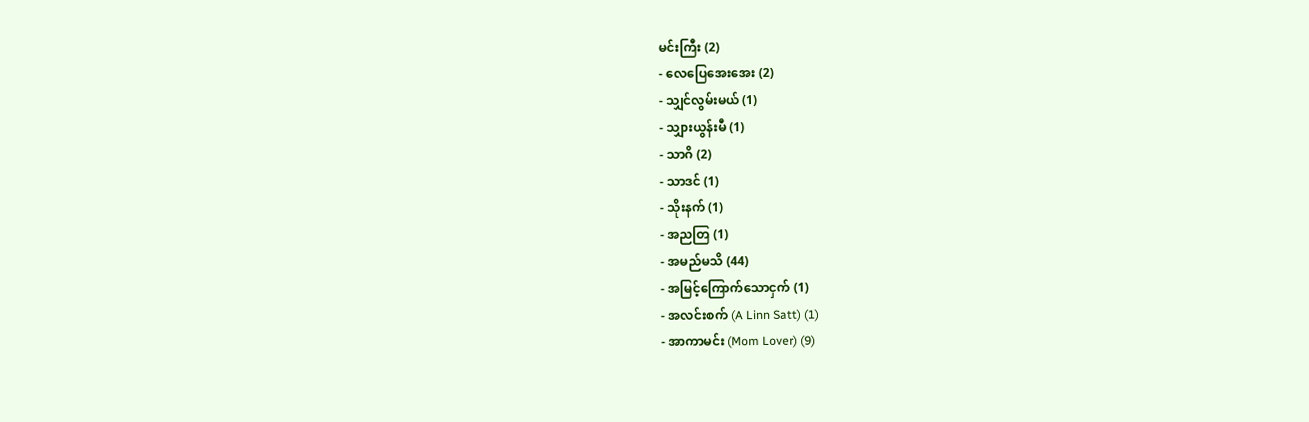မင်းကြီး (2)
- လေပြေအေးအေး (2)
- သျှင်လွမ်းမယ် (1)
- သျှားယွန်းမီ (1)
- သာဂိ (2)
- သာဒင် (1)
- သိုးနက် (1)
- အညတြ (1)
- အမည်မသိ (44)
- အမြင့်ကြောက်သောငှက် (1)
- အလင်းစက် (A Linn Satt) (1)
- အာကာမင်း (Mom Lover) (9)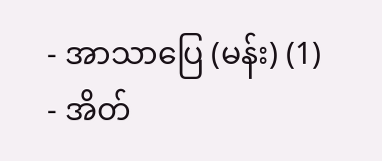- အာသာပြေ (မန်း) (1)
- အိတ်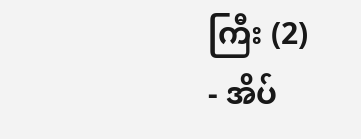ကြီး (2)
- အိပ်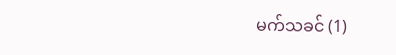မက်သခင် (1)